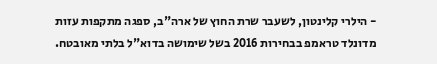- הילרי קלינטון, לשעבר שרת החוץ של ארה"ב, ספגה מתקפות עזות מדונלד טראמפ בבחירות 2016 בשל שימושה בדוא"ל בלתי מאובטח.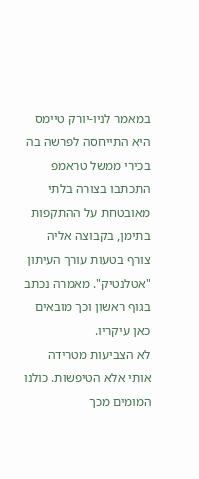במאמר לניו-יורק טיימס היא התייחסה לפרשה בה בכירי ממשל טראמפ התכתבו בצורה בלתי מאובטחת על ההתקפות בתימן, בקבוצה אליה צורף בטעות עורך העיתון "אטלנטיק". מאמרה נכתב בגוף ראשון וכך מובאים כאן עיקריו.
לא הצביעות מטרידה אותי אלא הטיפשות. כולנו המומים מכך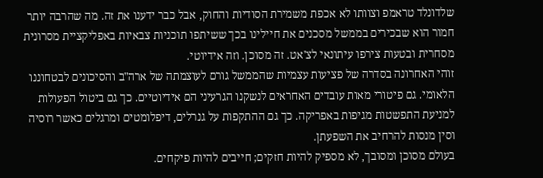שלדונלד טראמפ וצוותו לא אכפת משמירת הסודיות והחוק, אבל כבר ידענו את זה. מה שהרבה יותר חמור הוא שבכירים בממשל מסכנים את חיילינו בכך ששיתפו תוכניות צבאיות באפליקציית מסרונית מסחרית ובטעות צירפו עיתונאי לצ'אט. זה מסוכן. וזה אידיוטי.
זוהי האחרונה בסדרה של פציעות עצמיות שהממשל גורם לעוצמתה של ארה"ב והסיכונים לבטחוננו הלאומי. גם פיטורי מאות עובדים האחראים לנשקנו הגרעיני הם אידיוטיים. כך גם ביטול הפעולות למניעת התפשטות מגיפות באפריקה. כך גם ההתקפות על גנרלים, דיפלומטים ומרגלים כאשר רוסיה וסין מנסות להרחיב את השפעתן.
בעולם מסוכן ומסובך, לא מספיק להיות חזקים; חייבים להיות פיקחים.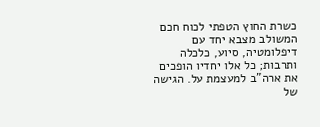כשרת החוץ הטפתי לכוח חכם המשולב מצבא יחד עם דיפלומטיה, סיוע, כלכלה ותרבות; כל אלו יחדיו הופכים את ארה"ב למעצמת על. הגישה של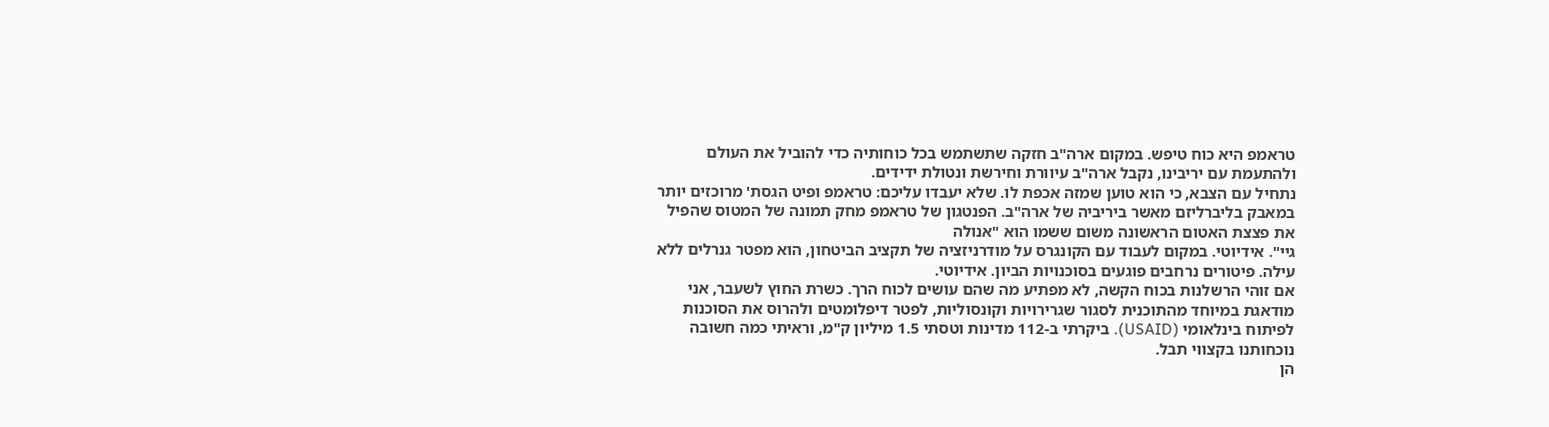טראמפ היא כוח טיפש. במקום ארה"ב חזקה שתשתמש בכל כוחותיה כדי להוביל את העולם ולהתעמת עם יריבינו, נקבל ארה"ב עיוורת וחירשת ונטולת ידידים.
נתחיל עם הצבא, כי הוא טוען שמזה אכפת לו. שלא יעבדו עליכם: טראמפ ופיט הגסת' מרוכזים יותר במאבק בליברליזם מאשר ביריביה של ארה"ב. הפנטגון של טראמפ מחק תמונה של המטוס שהפיל את פצצת האטום הראשונה משום ששמו הוא "אנולה
גיי". אידיוטי. במקום לעבוד עם הקונגרס על מודרניזציה של תקציב הביטחון, הוא מפטר גנרלים ללא עילה. פיטורים נרחבים פוגעים בסוכנויות הביון. אידיוטי.
אם זוהי הרשלנות בכוח הקשה, לא מפתיע מה שהם עושים לכוח הרך. כשרת החוץ לשעבר, אני מודאגת במיוחד מהתוכנית לסגור שגרירויות וקונסוליות, לפטר דיפלומטים ולהרוס את הסוכנות לפיתוח בינלאומי (USAID). ביקרתי ב-112 מדינות וטסתי 1.5 מיליון ק"מ, וראיתי כמה חשובה נוכחותנו בקצווי תבל.
הן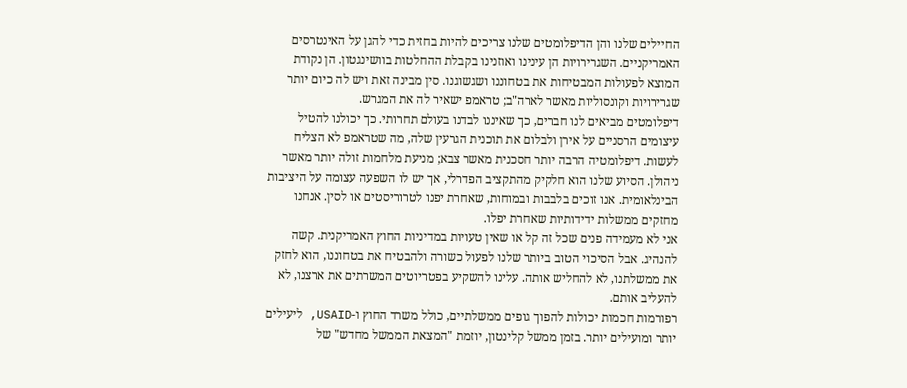החיילים שלנו והן הדיפלומטים שלנו צריכים להיות בחזית כדי להגן על האינטרסים האמריקניים. השגרירויות הן עינינו ואוזנינו בקבלת ההחלטות בוושינגטון. הן נקודת המוצא לפעולות המבטיחות את בטחוננו ושגשוגנו. סין מבינה זאת ויש לה כיום יותר שגרירויות וקונסוליות מאשר לארה"ב; טראמפ ישאיר לה את המגרש.
דיפלומטים מביאים לנו חברים, כך שאיננו לבדנו בעולם תחרותי. כך יכולנו להטיל עיצומים הרסניים על אירן ולבלום את תוכנית הגרעין שלה, מה שטראמפ לא הצליח לעשות. דיפלומטיה הרבה יותר חסכנית מאשר צבא; מניעת מלחמות זולה יותר מאשר ניהולן. הסיוע שלנו הוא חלקיק מהתקציב הפדרלי, אך יש לו השפעה עצומה על היציבות הבינלאומית. אנו זוכים בלבבות ובמוחות, שאחרת יפנו לטרוריסטים או לסין. אנחנו מחזקים ממשלות ידידותיות שאחרת יפלו.
אני לא מעמידה פנים שכל זה קל או שאין טעויות במדיניות החוץ האמריקנית. קשה להנהיג. אבל הסיכוי הטוב ביותר שלנו לפעול כשורה ולהבטיח את בטחוננו, הוא לחזק את ממשלתנו, לא להחליש אותה. עלינו להשקיע בפטריוטים המשרתים את ארצנו, לא להעליב אותם.
רפורמות חכמות יכולות להפוך גופים ממשלתיים, כולל משרד החוץ ו-USAID, ליעילים יותר ומועילים יותר. בזמן ממשל קלינטון, יוזמת "המצאת הממשל מחדש" של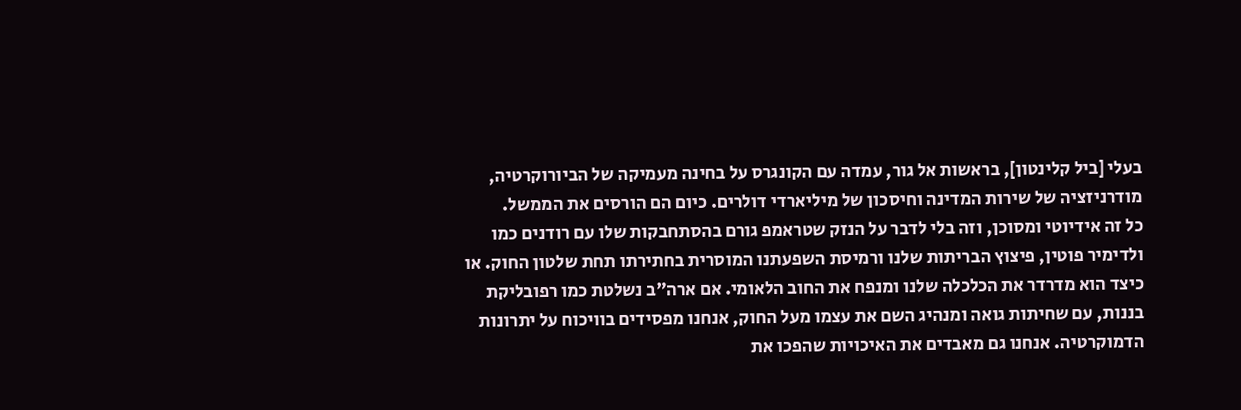בעלי [ביל קלינטון], בראשות אל גור, עמדה עם הקונגרס על בחינה מעמיקה של הביורוקרטיה, מודרניזציה של שירות המדינה וחיסכון של מיליארדי דולרים. כיום הם הורסים את הממשל.
כל זה אידיוטי ומסוכן, וזה בלי לדבר על הנזק שטראמפ גורם בהסתחבקות שלו עם רודנים כמו ולדימיר פוטין, פיצוץ הבריתות שלנו ורמיסת השפעתנו המוסרית בחתירתו תחת שלטון החוק. או כיצד הוא מדרדר את הכלכלה שלנו ומנפח את החוב הלאומי. אם ארה"ב נשלטת כמו רפובליקת בננות, עם שחיתות גואה ומנהיג השם את עצמו מעל החוק, אנחנו מפסידים בוויכוח על יתרונות הדמוקרטיה. אנחנו גם מאבדים את האיכויות שהפכו את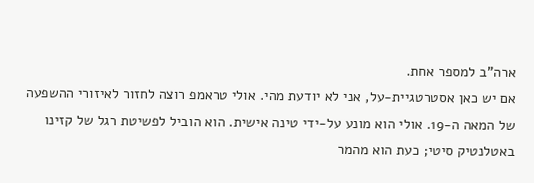ארה"ב למספר אחת.
אם יש כאן אסטרטגיית-על, אני לא יודעת מהי. אולי טראמפ רוצה לחזור לאיזורי ההשפעה של המאה ה-19. אולי הוא מונע על-ידי טינה אישית. הוא הוביל לפשיטת רגל של קזינו באטלנטיק סיטי; כעת הוא מהמר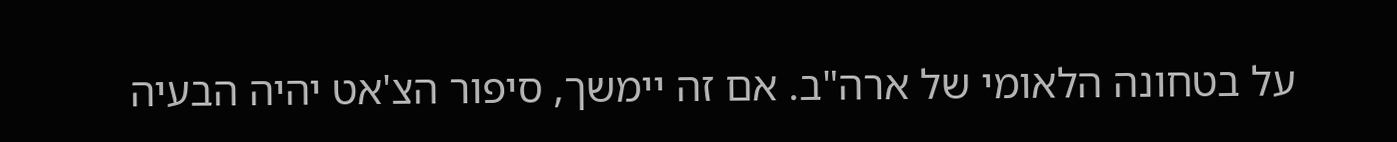על בטחונה הלאומי של ארה"ב. אם זה יימשך, סיפור הצ'אט יהיה הבעיה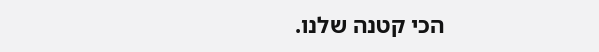הכי קטנה שלנו.